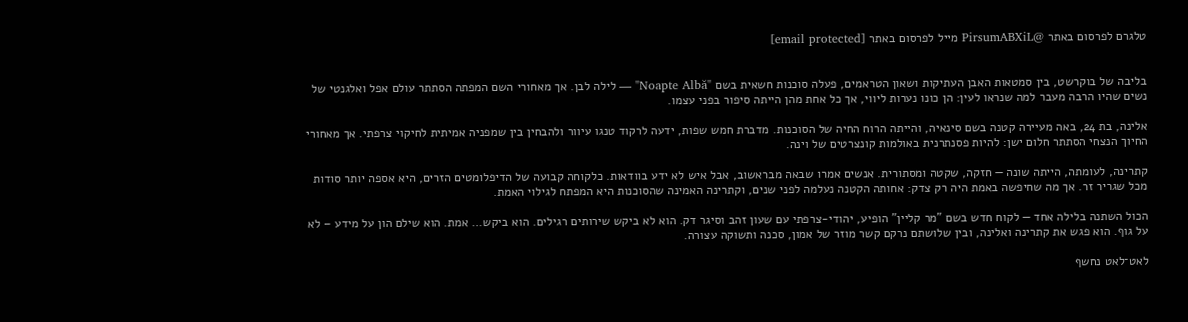טלגרם לפרסום באתר @PirsumABXiL מייל לפרסום באתר [email protected]


בליבה של בוקרשט, בין סמטאות האבן העתיקות ושאון הטראמים, פעלה סוכנות חשאית בשם "Noapte Albă" — לילה לבן. אך מאחורי השם המפתה הסתתר עולם אפל ואלגנטי של נשים שהיו הרבה מעבר למה שנראו לעין: הן כונו נערות ליווי, אך כל אחת מהן הייתה סיפור בפני עצמו.

אלינה, בת 24, באה מעיירה קטנה בשם סינאיה, והייתה הרוח החיה של הסוכנות. מדברת חמש שפות, ידעה לרקוד טנגו עיוור ולהבחין בין שמפניה אמיתית לחיקוי צרפתי. אך מאחורי החיוך הנצחי הסתתר חלום ישן: להיות פסנתרנית באולמות קונצרטים של וינה.

קתרינה, לעומתה, הייתה שונה — חזקה, שקטה ומסתורית. אנשים אמרו שבאה מבראשוב, אבל איש לא ידע בוודאות. כלקוחה קבועה של הדיפלומטים הזרים, היא אספה יותר סודות מכל שגריר זר. אך מה שחיפשה באמת היה רק צדק: אחותה הקטנה נעלמה לפני שנים, וקתרינה האמינה שהסוכנות היא המפתח לגילוי האמת.

הכול השתנה בלילה אחד — לקוח חדש בשם "מר קליין" הופיע, יהודי-צרפתי עם שעון זהב וסיגר דק. הוא לא ביקש שירותים רגילים. הוא ביקש… אמת. הוא שילם הון על מידע – לא על גוף. הוא פגש את קתרינה ואלינה, ובין שלושתם נרקם קשר מוזר של אמון, סכנה ותשוקה עצורה.

לאט־לאט נחשף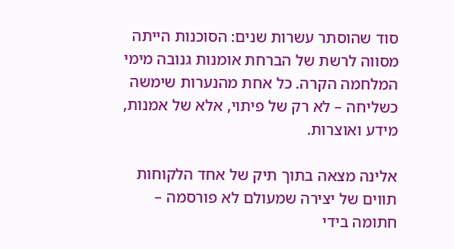סוד שהוסתר עשרות שנים: הסוכנות הייתה מסווה לרשת של הברחת אומנות גנובה מימי המלחמה הקרה. כל אחת מהנערות שימשה כשליחה – לא רק של פיתוי, אלא של אמנות, מידע ואוצרות.

אלינה מצאה בתוך תיק של אחד הלקוחות תווים של יצירה שמעולם לא פורסמה – חתומה בידי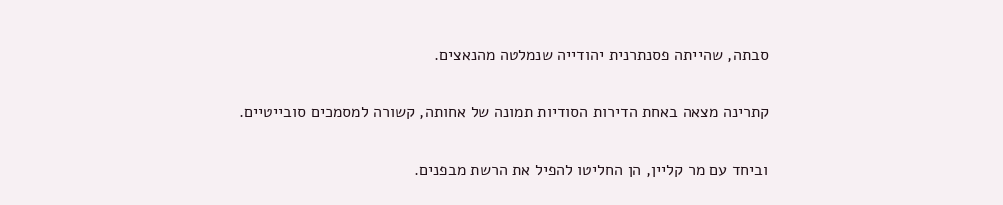סבתה, שהייתה פסנתרנית יהודייה שנמלטה מהנאצים.

קתרינה מצאה באחת הדירות הסודיות תמונה של אחותה, קשורה למסמכים סובייטיים.

וביחד עם מר קליין, הן החליטו להפיל את הרשת מבפנים.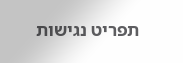תפריט נגישות